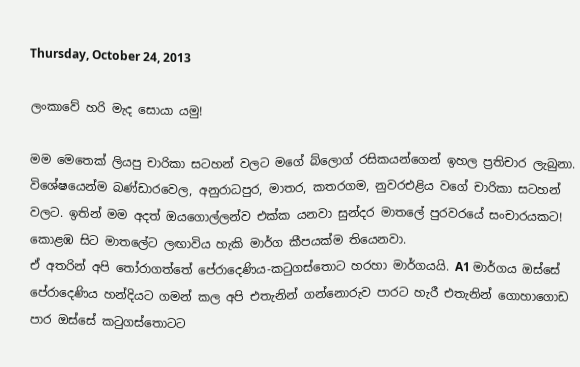Thursday, October 24, 2013

ලංකාවේ හරි මැද සොයා යමු!

මම මෙතෙක් ලියපු චාරිකා සටහන් වලට මගේ බ්ලොග් රසිකයන්ගෙන් ඉහල ප්‍රතිචාර ලැබුනා. විශේෂයෙන්ම බණ්ඩාරවෙල, අනුරාධපුර, මාතර, කතරගම, නුවරඑළිය වගේ චාරිකා සටහන් වලට. ඉතින් මම අදත් ඔයගොල්ලන්ව එක්ක යනවා සුන්දර මාතලේ පුරවරයේ සංචාරයකට!
කොළඹ සිට මාතලේට ලඟාවිය හැකි මාර්ග කීපයක්ම තියෙනවා.
ඒ අතරින් අපි ‍තෝරාගත්තේ පේරාදෙණිය-ක‍ටුගස්තොට හරහා මාර්ගයයි. A1 මාර්ගය ඔස්සේ පේරාදෙණිය හන්දියට ගමන් කල අපි එතැනින් ගන්නොරුව පාරට හැරී එතැනින් ගොහාගොඩ පාර ඔස්සේ ක‍ටුගස්තොටට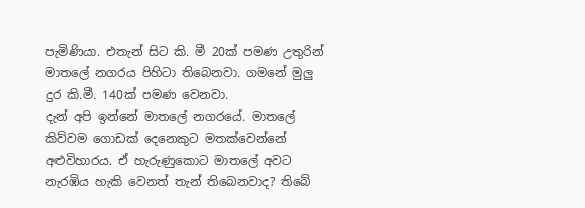පැමිණියා. එතැන් සිට කි. මී 20ක් පමණ උතුරින් මාතලේ නගරය පිහිටා තිබෙනවා. ගමනේ මුලු දුර කි.මී. 140ක් පමණ වෙනවා.
දැන් අපි ඉන්නේ මාතලේ නගරයේ. මාතලේ කිව්වම ගොඩක් දෙනෙකුට මතක්වෙන්නේ අළුවිහාරය. ඒ හැරුණුකොට මාතලේ අවට නැරඹිය හැකි වෙනත් තැන් තිබෙනවාද? තිබේ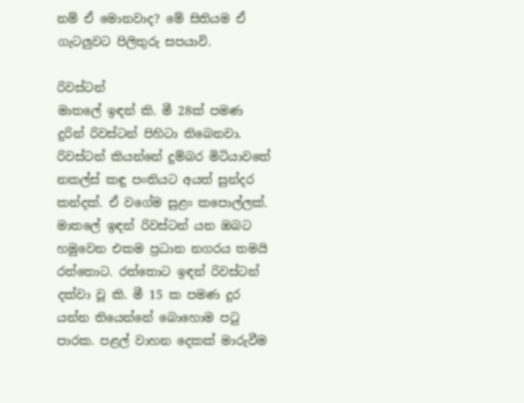නම් ඒ මොනවාද? මේ සිතියම ඒ ගැටලුවට පිලිතුරු සපයාවි.

රිවස්ටන්
මාතලේ ඉඳන් කි. මී 28ක් පමණ දුරින් රිවස්ටන් පිහිටා තිබෙනවා. රිවස්ටන් කියන්නේ දුම්බර මිටියාවතේ නකල්ස් කඳු පංතියට අයත් සුන්දර කන්දක්. ඒ වගේම සුළං කපොල්ලක්. මාතලේ ඉඳන් රිවස්ටන් යන ඔබට හමුවෙන එකම ප්‍රධාන නගරය තමයි රත්තොට. රත්තොට ඉඳන් රිවස්ටන් දක්වා වූ කි. මී 15 ක පමණ දුර යන්න තියෙන්නේ බොහොම ප‍ටු පාරක. පළල් වාහන දෙකක් මාරුවීම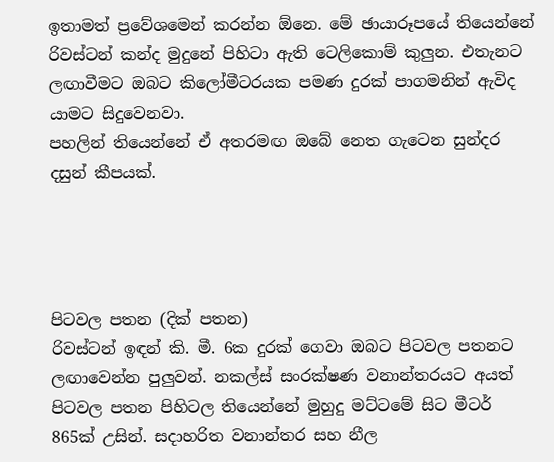ඉතාමත් ප්‍රවේශමෙන් කරන්න ඕනෙ. මේ ඡායාරූපයේ තියෙන්නේ රිවස්ටන් කන්ද මුදුනේ පිහිටා ඇති ටෙලිකොම් කුලුන. එතැනට ලඟාවීමට ඔබට කිලෝමීටරයක පමණ දුරක් පාගමනින් ඇවිද යාමට සිදුවෙනවා.
පහලින් තියෙන්නේ ඒ අතරමඟ ඔබේ නෙත ගැටෙන සුන්දර දසුන් කීපයක්.




පිටවල පතන (දික් පතන)
රිවස්ටන් ඉඳන් කි. මී. 6ක දුරක් ගෙවා ඔබට පිටවල පතනට ලඟාවෙන්න පුලුවන්. නකල්ස් සංරක්ෂණ වනාන්තරයට අයත් පිටවල පතන පිහිටල තියෙන්නේ මුහුදු මට්ටමේ සිට මීටර් 865ක් උසින්. සදාහරිත වනාන්තර සහ නීල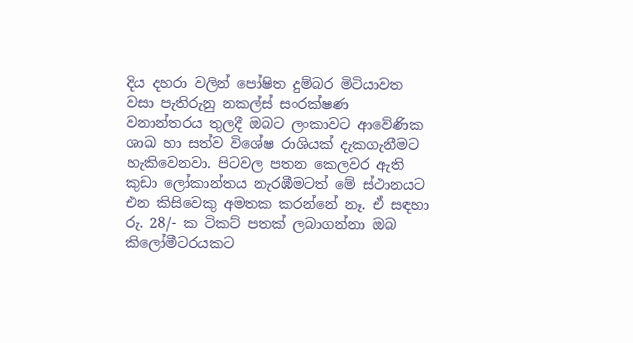දිය දහරා වලින් පෝෂිත දුම්බර මිටියාවත වසා පැතිරුනු නකල්ස් සංරක්ෂණ වනාන්තරය තුලදී ඔබට ලංකාවට ආවේණික ශාඛ හා සත්ව විශේෂ රාශියක් දැකගැනීමට හැකිවෙනවා. පිටවල පතන කෙලවර ඇති කුඩා ලෝකාන්තය නැරඹීමටත් මේ ස්ථානයට එන කිසිවෙකු අමතක කරන්නේ නෑ. ඒ සඳහා රු. 28/- ක ටිකට් පතක් ලබාගන්නා ඔබ කිලෝමීටරයකට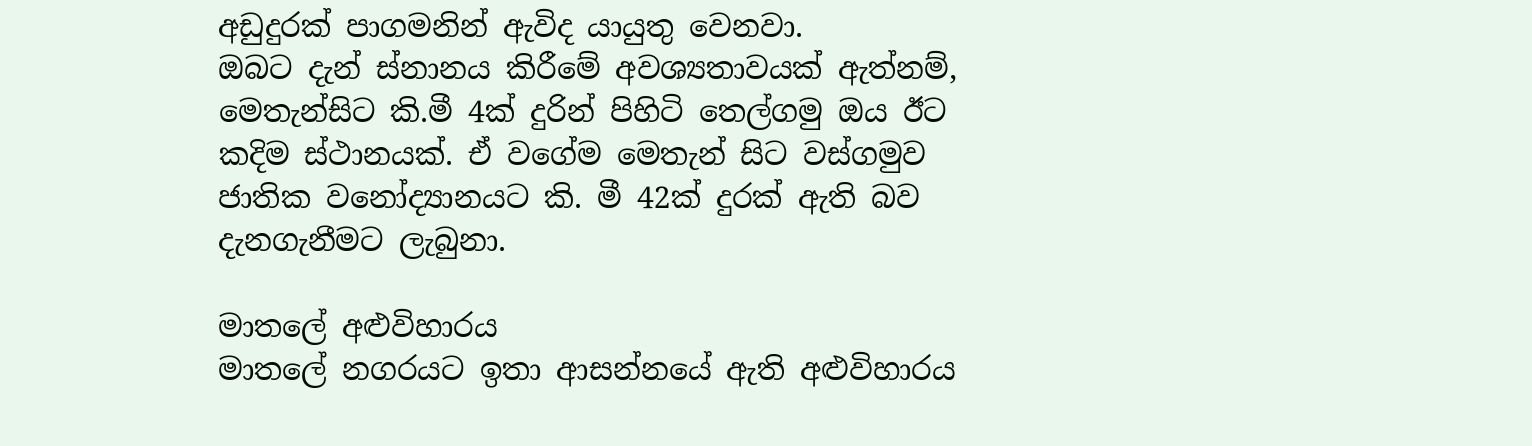අඩුදුරක් පාගමනින් ඇවිද යායුතු වෙනවා.
ඔබට දැන් ස්නානය කිරීමේ අවශ්‍යතාවයක් ඇත්නම්, මෙතැන්සිට කි.මී 4ක් දුරින් පිහිටි තෙල්ගමු ඔය ඊට කදිම ස්ථානයක්. ඒ වගේම මෙතැන් සිට වස්ගමුව ජාතික වනෝද්‍යානයට කි. මී 42ක් දුරක් ඇති බව දැනගැනීමට ලැබුනා.

මාතලේ අළුවිහාරය
මාතලේ නගරයට ඉතා ආසන්නයේ ඇති අළුවිහාරය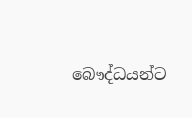බෞද්ධයන්ට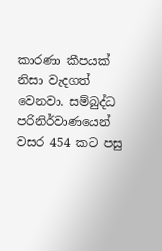කාරණා කීපයක් නිසා වැදගත් වෙනවා. සම්බුද්ධ පරිනිර්වාණයෙන් වසර 454 කට පසු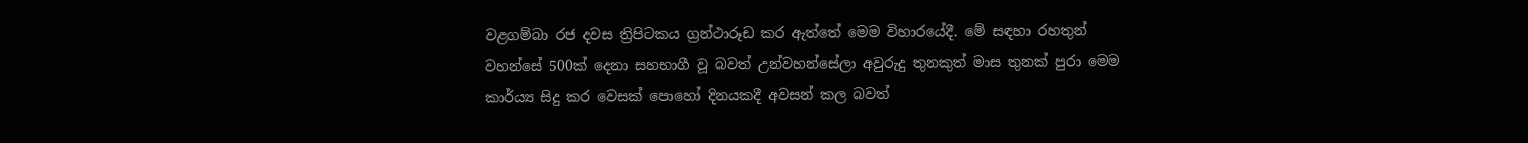වළගම්බා රජ දවස ත්‍රිපිටකය ග්‍රන්ථාරූඩ කර ඇත්තේ මෙම විහාරයේදී. මේ සඳහා රහතුන් වහන්සේ 500ක් දෙනා සහභාගී වූ බවත් උන්වහන්සේලා අවුරුදු තුනකුත් මාස තුනක් පුරා මෙම කාර්ය්‍ය සිදු කර වෙසක් පොහෝ දිනයකදී අවසන් කල බවත්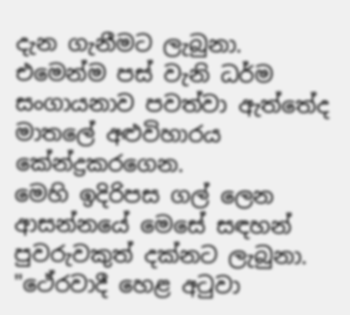දැන ගැනීමට ලැබුනා. එමෙන්ම පස් වැනි ධර්ම සංගායනාව පවත්වා ඇත්තේද මාතලේ අළුවිහාරය කේන්ද්‍රකරගෙන.
මෙහි ඉදිරිපස ගල් ලෙන ආසන්නයේ මෙසේ සඳහන් පුවරුවකුත් දක්නට ලැබුනා.
"ථේරවාදී හෙළ අ‍ටුවා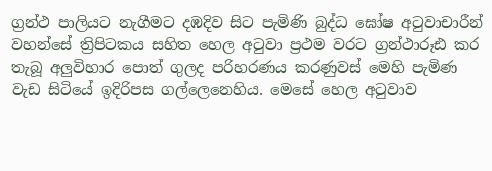ග්‍රන්ථ පාලියට නැගීමට දඹදිව සිට පැමිණි බුද්ධ ඝෝෂ අ‍ටුවාචාරීන් වහන්සේ ත්‍රිපිටකය සහිත හෙල අ‍ටුවා ප්‍රථම වරට ග්‍රන්ථාරූඪ කර තැබූ අලුවිහාර පොත් ගුලද පරිහරණය කරණුවස් මෙහි පැමිණ වැඩ සිටියේ ඉදිරිපස ගල්ලෙනෙහිය. මෙසේ හෙල අ‍ටුවාව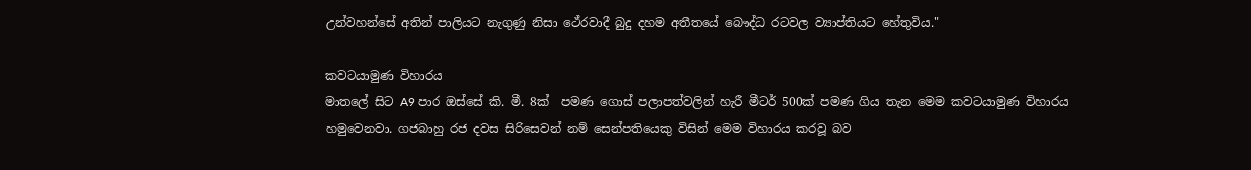උන්වහන්සේ අතින් පාලියට නැගුණු නිසා ථේරවාදී බුදු දහම අතීතයේ බෞද්ධ රටවල ව්‍යාප්තියට හේතුවිය."

කවටයාමුණ විහාරය
මාතලේ සිට A9 පාර ඔස්සේ කි. මී. 8ක්  පමණ ගොස් පලාපත්වලින් හැරී මීටර් 500ක් පමණ ගිය තැන මෙම කවටයාමුණ විහාරය හමුවෙනවා. ගජබාහු රජ දවස සිරිසෙවන් නම් සෙන්පතියෙකු විසින් මෙම විහාරය කරවූ බව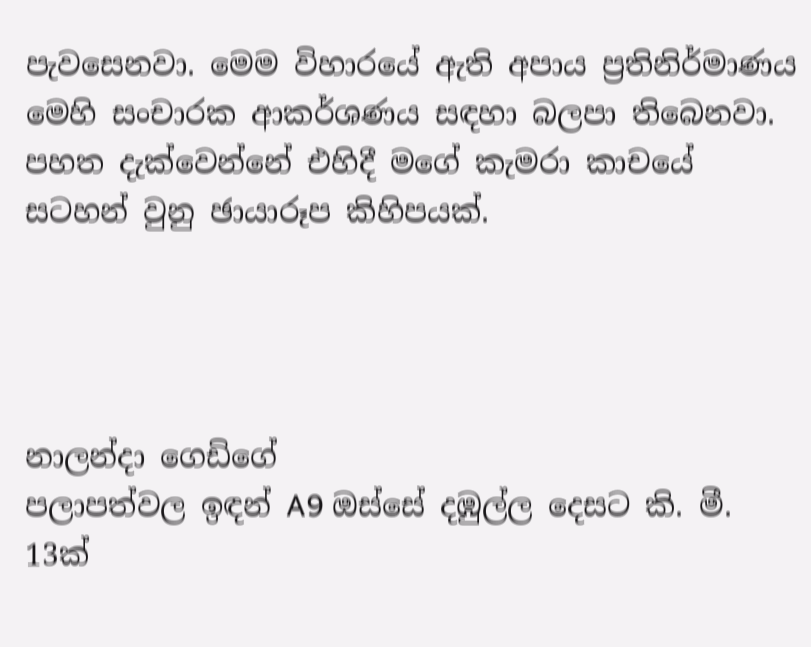පැවසෙනවා. මෙම විහාරයේ ඇති අපාය ප්‍රතිනිර්මාණය මෙහි සංචාරක ආකර්ශණය සඳහා බලපා තිබෙනවා. පහත දැක්වෙන්නේ එහිදී මගේ කැමරා කාචයේ සටහන් වුනු ඡායාරූප කිහිපයක්.




නාලන්දා ගෙඩිගේ
පලාපත්වල ඉඳන් A9 ඔස්සේ දඹුල්ල දෙසට කි. මී. 13ක්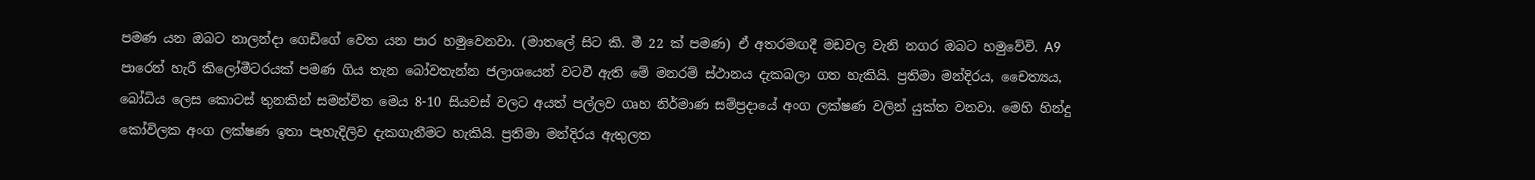පමණ යන ඔබට නාලන්දා ගෙඩිගේ වෙත යන පාර හමුවෙනවා. (මාතලේ සිට කි. මී 22 ක් පමණ) ඒ අතරමඟදී මඩවල වැනි නගර ඔබට හමුවේවි. A9 පාරෙන් හැරී කිලෝමීටරයක් පමණ ගිය තැන බෝවතැන්න ජලාශයෙන් වටවී ඇති මේ මනරම් ස්ථානය දැකබලා ගත හැකියි. ප්‍රතිමා මන්දිරය, චෛත්‍යය, බෝධිය ලෙස කොටස් තුනකින් සමන්විත මෙය 8-10 සියවස් වලට අයත් පල්ලව ගෘහ නිර්මාණ සම්ප්‍රදායේ අංග ලක්ෂණ වලින් යුක්ත වනවා. මෙහි හින්දු කෝවිලක අංග ලක්ෂණ ඉතා පැහැදිලිව දැකගැනීමට හැකියි. ප්‍රතිමා මන්දිරය ඇතුලත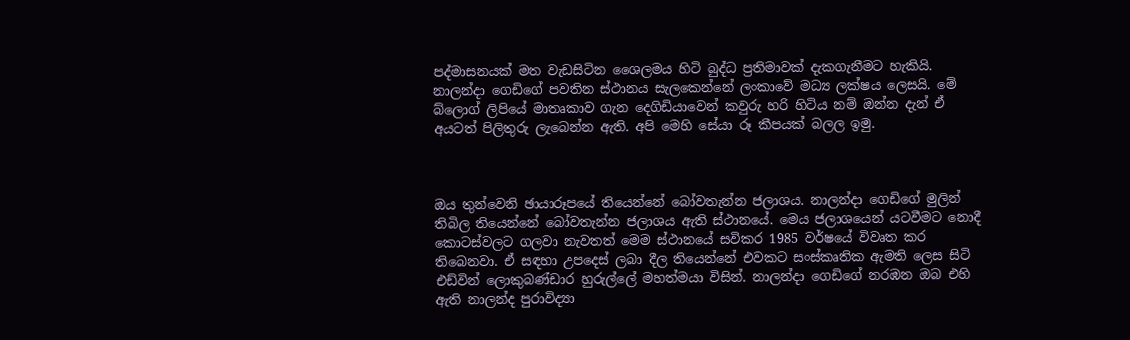පද්මාසනයක් මත වැඩසිටින ශෛලමය හිටි බුද්ධ ප්‍රතිමාවක් දැකගැනීමට හැකියි.
නාලන්දා ගෙඩිගේ පවතින ස්ථානය සැලකෙන්නේ ලංකාවේ මධ්‍ය ලක්ෂය ලෙසයි. මේ බ්ලොග් ලිපියේ මාතෘකාව ගැන දෙගිඩියාවෙන් කවුරු හරි හිටිය නම් ඔන්න දැන් ඒ අයටත් පිලිතුරු ලැබෙන්න ඇති. අපි මෙහි සේයා රූ කීපයක් බලල ඉමු.



ඔය තුන්වෙනි ඡායාරූපයේ තියෙන්නේ බෝවතැන්න ජලාශය. නාලන්දා ගෙඩිගේ මුලින් තිබිල තියෙන්නේ බෝවතැන්න ජලාශය ඇති ස්ථානයේ. මෙය ජලාශයෙන් යටවීමට නොදී කොටස්වලට ගලවා නැවතත් මෙම ස්ථානයේ සවිකර 1985 වර්ෂයේ විවෘත කර තිබෙනවා. ඒ සඳහා උපදෙස් ලබා දීල තියෙන්නේ එවකට සංස්කෘතික ඇමති ලෙස සිටි එඩ්වින් ලොකුබණ්ඩාර හුරුල්ලේ මහත්මයා විසින්. නාලන්දා ගෙඩිගේ නරඹන ඔබ එහි ඇති නාලන්ද පුරාවිද්‍යා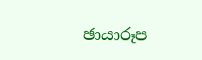ඡායාරූප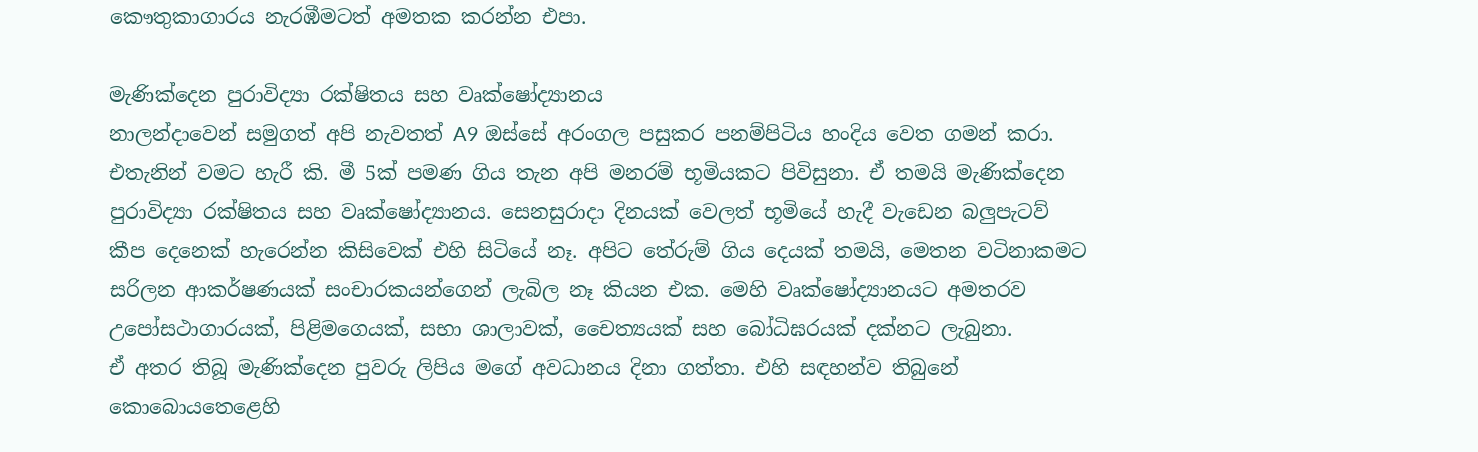කෞතුකාගාරය නැරඹීමටත් අමතක කරන්න එපා.

මැණික්දෙන පුරාවිද්‍යා රක්ෂිතය සහ වෘක්ෂෝද්‍යානය
නාලන්දාවෙන් සමුගත් අපි නැවතත් A9 ඔස්සේ අරංගල පසුකර පනම්පිටිය හංදිය වෙත ගමන් කරා. එතැනින් වමට හැරී කි. මී 5ක් පමණ ගිය තැන අපි මනරම් භූමියකට පිවිසුනා. ඒ තමයි මැණික්දෙන පුරාවිද්‍යා රක්ෂිතය සහ වෘක්ෂෝද්‍යානය. සෙනසුරාදා දිනයක් වෙලත් භූමියේ හැදී වැඩෙන බලුපැටව් කීප දෙනෙක් හැරෙන්න කිසිවෙක් එහි සිටියේ නෑ. අපිට තේරුම් ගිය දෙයක් තමයි, මෙතන වටිනාකමට සරිලන ආකර්ෂණයක් සංචාරකයන්ගෙන් ලැබිල නෑ කියන එක. මෙහි වෘක්ෂෝද්‍යානයට අමතරව උපෝසථාගාරයක්, පිළිමගෙයක්, සභා ශාලාවක්, චෛත්‍යයක් සහ බෝධිඝරයක් දක්නට ලැබුනා.
ඒ අතර තිබූ මැණික්දෙන පුවරු ලිපිය මගේ අවධානය දිනා ගත්තා. එහි සඳහන්ව තිබුනේ කොබොයතෙළෙහි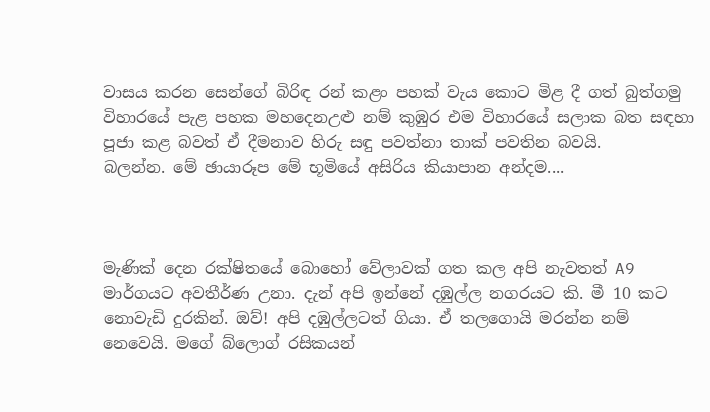වාසය කරන සෙන්ගේ බිරිඳ රන් කළං පහක් වැය කොට මිළ දී ගත් බුත්ගමු විහාරයේ පැළ පහක මහදෙනඋළු නම් කුඹුර එම විහාරයේ සලාක බත සඳහා පූජා කළ බවත් ඒ දීමනාව හිරු සඳු පවත්නා තාක් පවතින බවයි.
බලන්න. මේ ඡායාරූප මේ භූමියේ අසිරිය කියාපාන අන්දම....



මැණික් දෙන රක්ෂිතයේ බොහෝ වේලාවක් ගත කල අපි නැවතත් A9 මාර්ගයට අවතීර්ණ උනා. දැන් අපි ඉන්නේ දඹුල්ල නගරයට කි. මී 10 කට නොවැඩි දුරකින්. ඔව්! අපි දඹුල්ලටත් ගියා. ඒ තලගොයි මරන්න නම් නෙවෙයි. මගේ බ්ලොග් රසිකයන්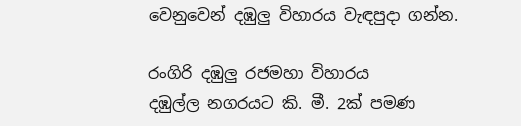වෙනුවෙන් දඹුලු විහාරය වැඳපුදා ගන්න.

රංගිරි දඹුලු රජමහා විහාරය
දඹුල්ල නගරයට කි. මී. 2ක් පමණ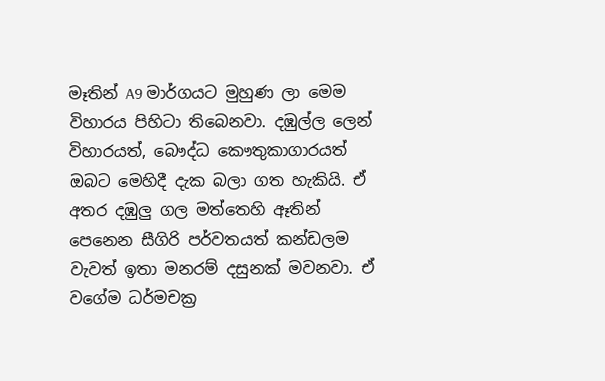මෑතින් A9 මාර්ගයට මුහුණ ලා මෙම විහාරය පිහිටා තිබෙනවා. දඹුල්ල ලෙන් විහාරයත්, බෞද්ධ කෞතුකාගාරයත් ඔබට මෙහිදී දැක බලා ගත හැකියි. ඒ අතර දඹුලු ගල මත්තෙහි ඈතින් පෙනෙන සීගිරි පර්වතයත් කන්ඩලම වැවත් ඉතා මනරම් දසුනක් මවනවා. ඒ වගේම ධර්මචක්‍ර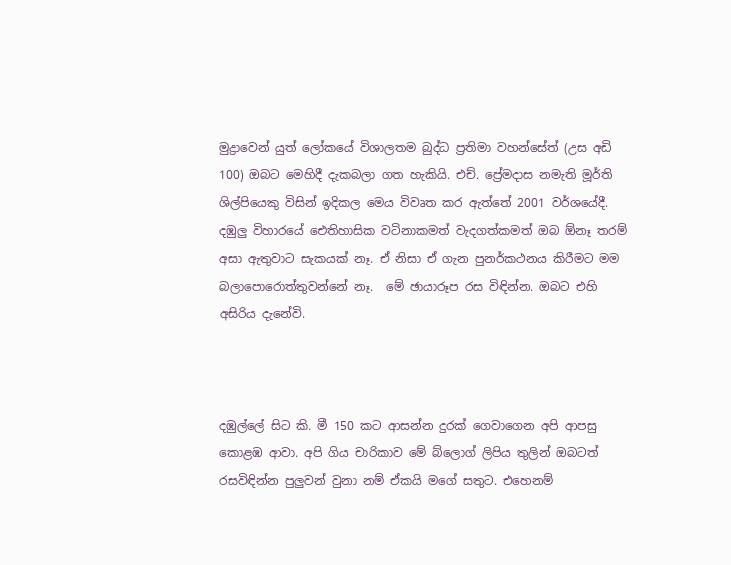මුද්‍රාවෙන් යුත් ලෝකයේ විශාලතම බුද්ධ ප්‍රතිමා වහන්සේත් (උස අඩි 100) ඔබට මෙහිදී දැකබලා ගත හැකියි. එච්. ප්‍රේමදාස නමැති මූර්ති ශිල්පියෙකු විසින් ඉදිකල මෙය විවෘත කර ඇත්තේ 2001 වර්ශයේදී. දඹුලු විහාරයේ ඓතිහාසික වටිනාකමත් වැදගත්කමත් ඔබ ඕනෑ තරම් අසා ඇතුවාට සැකයක් නෑ. ඒ නිසා ඒ ගැන පුනර්කථනය කිරීමට මම බලාපොරොත්තුවන්නේ නෑ.  මේ ඡායාරූප රස විඳින්න. ඔබට එහි අසිරිය දැනේවි.



දඹුල්ලේ සිට කි. මී 150 කට ආසන්න දුරක් ගෙවාගෙන අපි ආපසු කොළඹ ආවා. අපි ගිය චාරිකාව මේ බ්ලොග් ලිපිය තුලින් ඔබටත් රසවිඳින්න පුලුවන් වුනා නම් ඒකයි මගේ සතුට. එහෙනම්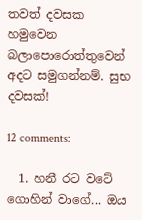තවත් දවසක හමුවෙන බලාපොරොත්තුවෙන් අදට සමුගන්නම්. සුභ දවසක්!

12 comments:

  1. හනී රට වටේ ගොහින් වාගේ... ඔය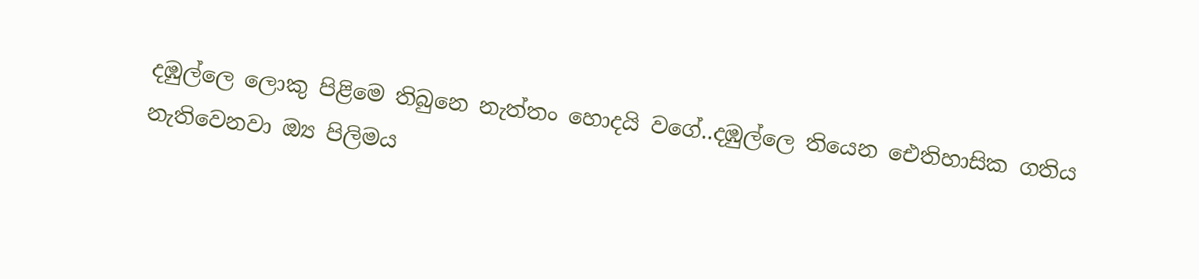දඹුල්ලෙ ලොකු පිළිමෙ තිබුනෙ නැත්තං හොදයි වගේ..දඹුල්ලෙ තියෙන ඓතිහාසික ගතිය නැතිවෙනවා ඔ්‍ය පිලිමය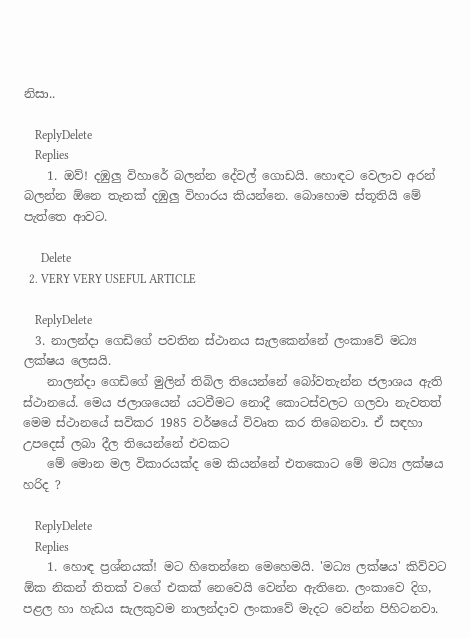නිසා..

    ReplyDelete
    Replies
    1. ඔව්! දඹුලු විහාරේ බලන්න දේවල් ගොඩයි. හොඳට වෙලාව අරන් බලන්න ඕනෙ තැනක් දඹුලු විහාරය කියන්නෙ. බොහොම ස්තූතියි මේ පැත්තෙ ආවට.

      Delete
  2. VERY VERY USEFUL ARTICLE

    ReplyDelete
  3. නාලන්දා ගෙඩිගේ පවතින ස්ථානය සැලකෙන්නේ ලංකාවේ මධ්‍ය ලක්ෂය ලෙසයි.
    නාලන්දා ගෙඩිගේ මුලින් තිබිල තියෙන්නේ බෝවතැන්න ජලාශය ඇති ස්ථානයේ. මෙය ජලාශයෙන් යටවීමට නොදී කොටස්වලට ගලවා නැවතත් මෙම ස්ථානයේ සවිකර 1985 වර්ෂයේ විවෘත කර තිබෙනවා. ඒ සඳහා උපදෙස් ලබා දීල තියෙන්නේ එවකට
    මේ මොන මල විකාරයක්ද මෙ කියන්නේ එතකොට මේ මධ්‍ය ලක්ෂය හරිද ?

    ReplyDelete
    Replies
    1. හොඳ ප්‍රශ්නයක්! මට හිතෙන්නෙ මෙහෙමයි. 'මධ්‍ය ලක්ෂය' කිව්වට ඕක නිකන් තිතක් වගේ එකක් නෙවෙයි වෙන්න ඇතිනෙ. ලංකාවෙ දිග, පළල හා හැඩය සැලකුවම නාලන්දාව ලංකාවේ මැදට වෙන්න පිහිටනවා.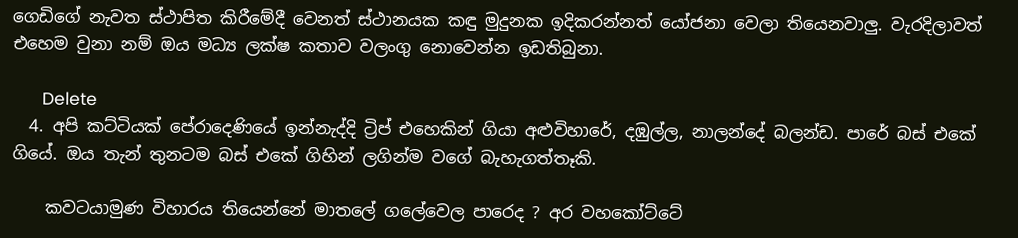ගෙඩිගේ නැවත ස්ථාපිත කිරීමේදී වෙනත් ස්ථානයක කඳු මුදුනක ඉදිකරන්නත් යෝජනා වෙලා තියෙනවාලු. වැරදිලාවත් එහෙම වුනා නම් ඔය මධ්‍ය ලක්ෂ කතාව වලංගු නොවෙන්න ඉඩතිබුනා.

      Delete
  4. අපි කට්ටියක් පේරාදෙණියේ ඉන්නැද්දි ට්‍රිප් එහෙකින් ගියා අළුවිහාරේ, දඹුල්ල, නාලන්දේ බලන්ඩ. පාරේ බස් එකේ ගියේ. ඔය තැන් තුනටම බස් එකේ ගිහින් ලගින්ම වගේ බැහැගත්තෑකි.

    කවටයාමුණ විහාරය තියෙන්නේ මාතලේ ගලේවෙල පාරෙද ? අර වහකෝට්ටේ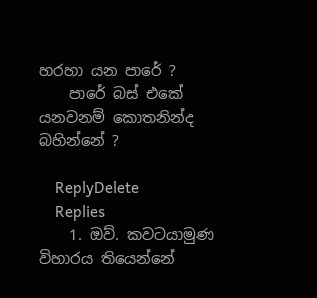හරහා යන පාරේ ?
    පාරේ බස් එකේ යනවනම් කොතනින්ද බහින්නේ ?

    ReplyDelete
    Replies
    1. ඔව්. කවටයාමුණ විහාරය තියෙන්නේ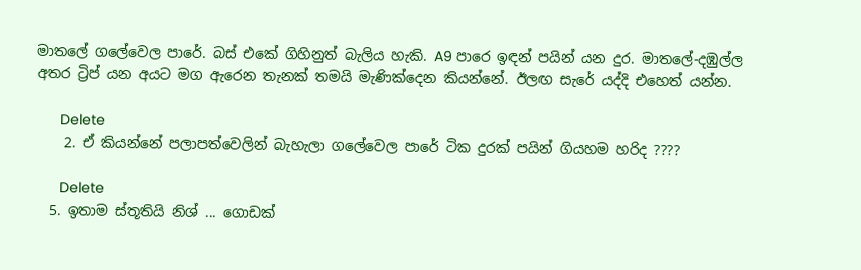මාතලේ ගලේවෙල පාරේ. බස් එකේ ගිහිනුත් බැලිය හැකි. A9 පාරෙ ඉඳන් පයින් යන දුර. මාතලේ-දඹුල්ල අතර ට්‍රිප් යන අයට මග ඇරෙන තැනක් තමයි මැණික්දෙන කියන්නේ. ඊලඟ සැරේ යද්දි එහෙත් යන්න.

      Delete
    2. ඒ කියන්නේ පලාපත්වෙලින් බැහැලා ගලේවෙල පාරේ ටික දුරක් පයින් ගියහම හරිද ????

      Delete
  5. ඉතාම ස්තූතියි නිශ් ... ගොඩක්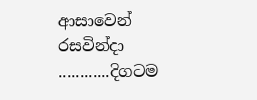ආසාවෙන් රසවින්දා ............දිගටම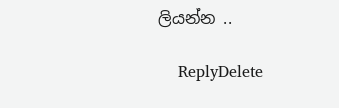ලියන්න ..

    ReplyDelete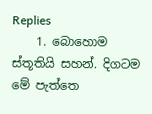Replies
    1. බොහොම ස්තූතියි සහන්. දිගටම මේ පැත්තෙ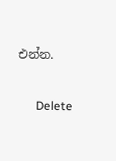එන්න.

      Delete